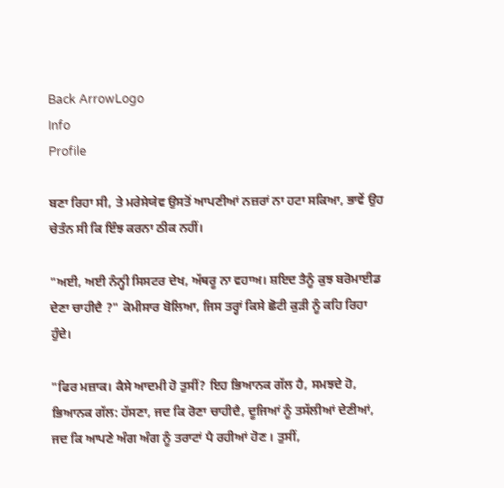Back ArrowLogo
Info
Profile

ਬਣਾ ਰਿਹਾ ਸੀ, ਤੇ ਮਰੇਸੇਯੇਵ ਉਸਤੋਂ ਆਪਣੀਆਂ ਨਜ਼ਰਾਂ ਨਾ ਹਟਾ ਸਕਿਆ, ਭਾਵੇਂ ਉਹ ਚੇਤੰਨ ਸੀ ਕਿ ਇੰਝ ਕਰਨਾ ਠੀਕ ਨਹੀਂ।

"ਅਈ, ਅਈ ਨੰਨ੍ਹੀ ਸਿਸਟਰ ਦੇਖ, ਅੱਥਰੂ ਨਾ ਵਹਾਅ। ਸ਼ਇਦ ਤੈਨੂੰ ਕੁਝ ਬਰੋਮਾਈਡ ਦੇਣਾ ਚਾਹੀਦੈ ?" ਕੋਮੀਸਾਰ ਬੋਲਿਆ, ਜਿਸ ਤਰ੍ਹਾਂ ਕਿਸੇ ਛੋਟੀ ਕੁੜੀ ਨੂੰ ਕਹਿ ਰਿਹਾ ਹੁੰਦੇ।

"ਫਿਰ ਮਜ਼ਾਕ। ਕੈਸੇ ਆਦਮੀ ਹੋ ਤੁਸੀਂ? ਇਹ ਭਿਆਨਕ ਗੱਲ ਹੈ, ਸਮਝਦੇ ਹੋ, ਭਿਆਨਕ ਗੱਲ: ਹੱਸਣਾ, ਜਦ ਕਿ ਰੋਣਾ ਚਾਹੀਦੈ, ਦੂਜਿਆਂ ਨੂੰ ਤਸੱਲੀਆਂ ਦੇਣੀਆਂ, ਜਦ ਕਿ ਆਪਣੇ ਅੰਗ ਅੰਗ ਨੂੰ ਤਰਾਟਾਂ ਪੈ ਰਹੀਆਂ ਹੋਣ । ਤੁਸੀਂ,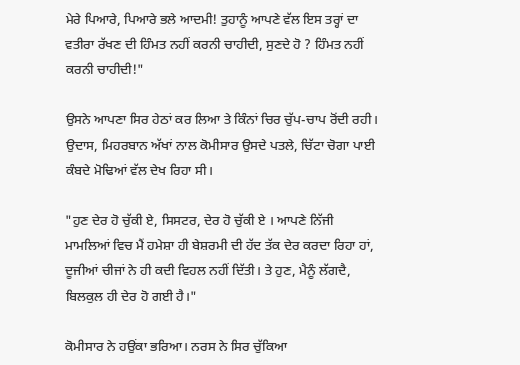ਮੇਰੇ ਪਿਆਰੇ, ਪਿਆਰੇ ਭਲੇ ਆਦਮੀ! ਤੁਹਾਨੂੰ ਆਪਣੇ ਵੱਲ ਇਸ ਤਰ੍ਹਾਂ ਦਾ ਵਤੀਰਾ ਰੱਖਣ ਦੀ ਹਿੰਮਤ ਨਹੀਂ ਕਰਨੀ ਚਾਹੀਦੀ, ਸੁਣਦੇ ਹੋ ? ਹਿੰਮਤ ਨਹੀਂ ਕਰਨੀ ਚਾਹੀਦੀ!"

ਉਸਨੇ ਆਪਣਾ ਸਿਰ ਹੇਠਾਂ ਕਰ ਲਿਆ ਤੇ ਕਿੰਨਾਂ ਚਿਰ ਚੁੱਪ-ਚਾਪ ਰੋਂਦੀ ਰਹੀ। ਉਦਾਸ, ਮਿਹਰਬਾਨ ਅੱਖਾਂ ਨਾਲ ਕੋਮੀਸਾਰ ਉਸਦੇ ਪਤਲੇ, ਚਿੱਟਾ ਚੋਗਾ ਪਾਈ ਕੰਬਦੇ ਮੋਢਿਆਂ ਵੱਲ ਦੇਖ ਰਿਹਾ ਸੀ।

"ਹੁਣ ਦੇਰ ਹੋ ਚੁੱਕੀ ਏ, ਸਿਸਟਰ, ਦੇਰ ਹੋ ਚੁੱਕੀ ਏ । ਆਪਣੇ ਨਿੱਜੀ ਮਾਮਲਿਆਂ ਵਿਚ ਮੈਂ ਹਮੇਸ਼ਾ ਹੀ ਬੇਸ਼ਰਮੀ ਦੀ ਹੱਦ ਤੱਕ ਦੇਰ ਕਰਦਾ ਰਿਹਾ ਹਾਂ, ਦੂਜੀਆਂ ਚੀਜਾਂ ਨੇ ਹੀ ਕਦੀ ਵਿਹਲ ਨਹੀਂ ਦਿੱਤੀ। ਤੇ ਹੁਣ, ਮੈਨੂੰ ਲੱਗਦੈ, ਬਿਲਕੁਲ ਹੀ ਦੇਰ ਹੋ ਗਈ ਹੈ।"

ਕੋਮੀਸਾਰ ਨੇ ਹਉਂਕਾ ਭਰਿਆ। ਨਰਸ ਨੇ ਸਿਰ ਚੁੱਕਿਆ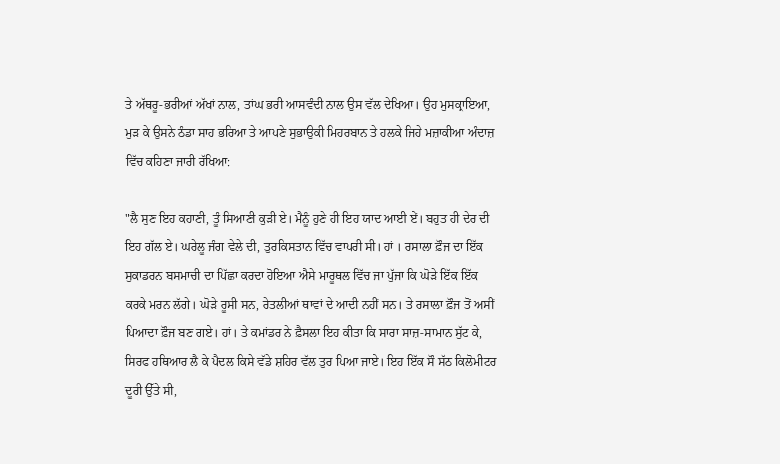ਤੇ ਅੱਥਰੂ-ਭਰੀਆਂ ਅੱਖਾਂ ਨਾਲ, ਤਾਂਘ ਭਰੀ ਆਸਵੰਦੀ ਨਾਲ ਉਸ ਵੱਲ ਦੇਖਿਆ। ਉਹ ਮੁਸਕ੍ਰਾਇਆ, ਮੁੜ ਕੇ ਉਸਨੇ ਠੰਡਾ ਸਾਹ ਭਰਿਆ ਤੇ ਆਪਣੇ ਸੁਭਾਉਕੀ ਮਿਹਰਬਾਨ ਤੇ ਹਲਕੇ ਜਿਹੇ ਮਜ਼ਾਕੀਆ ਅੰਦਾਜ਼ ਵਿੱਚ ਕਹਿਣਾ ਜਾਰੀ ਰੱਖਿਆ:

"ਲੈ ਸੁਣ ਇਹ ਕਹਾਣੀ, ਤੂੰ ਸਿਆਣੀ ਕੁੜੀ ਏ। ਮੈਨੂੰ ਹੁਣੇ ਹੀ ਇਹ ਯਾਦ ਆਈ ਏਂ। ਬਹੁਤ ਹੀ ਦੇਰ ਦੀ ਇਹ ਗੱਲ ਏ। ਘਰੇਲੂ ਜੰਗ ਵੇਲੇ ਦੀ, ਤੁਰਕਿਸਤਾਨ ਵਿੱਚ ਵਾਪਰੀ ਸੀ। ਹਾਂ । ਰਸਾਲਾ ਫ਼ੌਜ ਦਾ ਇੱਕ ਸੁਕਾਡਰਨ ਬਸਮਾਚੀ ਦਾ ਪਿੱਛਾ ਕਰਦਾ ਹੋਇਆ ਐਸੇ ਮਾਰੂਥਲ ਵਿੱਚ ਜਾ ਪੁੱਜਾ ਕਿ ਘੋੜੇ ਇੱਕ ਇੱਕ ਕਰਕੇ ਮਰਨ ਲੱਗੇ। ਘੋੜੇ ਰੂਸੀ ਸਨ, ਰੇਤਲੀਆਂ ਥਾਵਾਂ ਦੇ ਆਦੀ ਨਹੀਂ ਸਨ। ਤੇ ਰਸਾਲਾ ਫ਼ੌਜ ਤੋਂ ਅਸੀਂ ਪਿਆਦਾ ਫ਼ੌਜ ਬਣ ਗਏ। ਹਾਂ। ਤੇ ਕਮਾਂਡਰ ਨੇ ਫ਼ੈਸਲਾ ਇਹ ਕੀਤਾ ਕਿ ਸਾਰਾ ਸਾਜ਼-ਸਾਮਾਨ ਸੁੱਟ ਕੇ, ਸਿਰਫ ਹਥਿਆਰ ਲੈ ਕੇ ਪੈਦਲ ਕਿਸੇ ਵੱਡੇ ਸ਼ਹਿਰ ਵੱਲ ਤੁਰ ਪਿਆ ਜਾਏ। ਇਹ ਇੱਕ ਸੌ ਸੱਠ ਕਿਲੋਮੀਟਰ ਦੂਰੀ ਉੱਤੇ ਸੀ,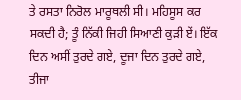ਤੇ ਰਸਤਾ ਨਿਰੋਲ ਮਾਰੂਥਲੀ ਸੀ। ਮਹਿਸੂਸ ਕਰ ਸਕਦੀ ਹੈ; ਤੂੰ ਨਿੱਕੀ ਜਿਹੀ ਸਿਆਣੀ ਕੁੜੀ ਏਂ। ਇੱਕ ਦਿਨ ਅਸੀਂ ਤੁਰਦੇ ਗਏ, ਦੂਜਾ ਦਿਨ ਤੁਰਦੇ ਗਏ, ਤੀਜਾ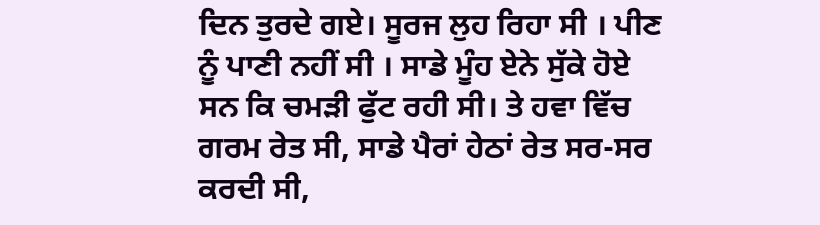ਦਿਨ ਤੁਰਦੇ ਗਏ। ਸੂਰਜ ਲੁਹ ਰਿਹਾ ਸੀ । ਪੀਣ ਨੂੰ ਪਾਣੀ ਨਹੀਂ ਸੀ । ਸਾਡੇ ਮੂੰਹ ਏਨੇ ਸੁੱਕੇ ਹੋਏ ਸਨ ਕਿ ਚਮੜੀ ਫੁੱਟ ਰਹੀ ਸੀ। ਤੇ ਹਵਾ ਵਿੱਚ ਗਰਮ ਰੇਤ ਸੀ, ਸਾਡੇ ਪੈਰਾਂ ਹੇਠਾਂ ਰੇਤ ਸਰ-ਸਰ ਕਰਦੀ ਸੀ,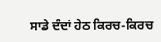ਸਾਡੇ ਦੰਦਾਂ ਹੇਠ ਕਿਰਚ-ਕਿਰਚ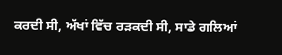ਕਰਦੀ ਸੀ, ਅੱਖਾਂ ਵਿੱਚ ਰੜਕਦੀ ਸੀ, ਸਾਡੇ ਗਲਿਆਂ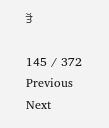ਤੋਂ

145 / 372
Previous
Next